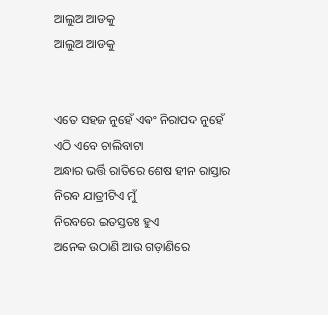ଆଲୁଅ ଆଡକୁ
ଆଲୁଅ ଆଡକୁ


ଏତେ ସହଜ ନୁହେଁ ଏଵଂ ନିରାପଦ ନୁହେଁ
ଏଠି ଏବେ ଚାଲିବାଟା
ଅନ୍ଧାର ଭର୍ତ୍ତି ରାତିରେ ଶେଷ ହୀନ ରାସ୍ତାର
ନିରବ ଯାତ୍ରୀଟିଏ ମୁଁ
ନିରବରେ ଇତସ୍ତତଃ ହୁଏ
ଅନେକ ଉଠାଣି ଆଉ ଗଡ଼ାଣିରେ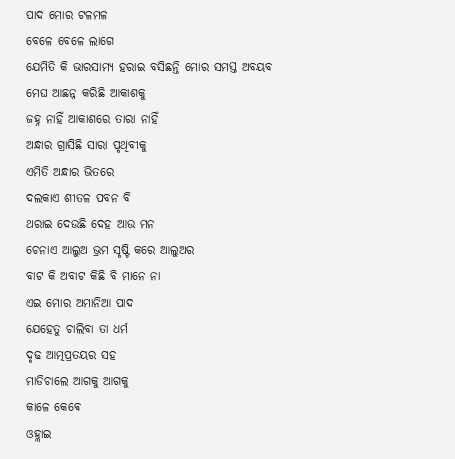ପାଦ ମୋର ଟଳମଳ
ବେଳେ ବେଳେ ଲାଗେ
ଯେମିତି କି ଭାରସାମ୍ୟ ହରାଇ ବସିଛନ୍ତି ମୋର ସମସ୍ତ ଅବୟବ
ମେଘ ଆଛନ୍ନ କରିଛି ଆକାଶକୁ
ଜହ୍ନ ନାହିଁ ଆକାଶରେ ତାରା ନାହିଁ
ଅନ୍ଧାର ଗ୍ରାସିଛି ସାରା ପୃଥିବୀକୁ
ଏମିତି ଅନ୍ଧାର ଭିତରେ
ଦଲକାଏ ଶୀତଳ ପବନ ବି
ଥରାଇ ଦେଉଛି ଦେହ ଆଉ ମନ
ଚେନାଏ ଆଲୁଅ ଭ୍ରମ ସୃଷ୍ଟି କରେ ଆଲୁଅର
ବାଟ କି ଅବାଟ କିଛି ବି ମାନେ ନା
ଏଇ ମୋର ଅମାନିଆ ପାଦ
ଯେହେତୁ ଚାଲିବା ତା ଧର୍ମ
ଦୃଢ ଆତ୍ମପ୍ରତୟର ସହ
ମାଡିଚାଲେ ଆଗକୁ ଆଗକୁ
କାଳେ କେଵେ
ଓହ୍ଲାଇ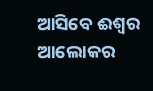ଆସିବେ ଈଶ୍ୱର
ଆଲୋକର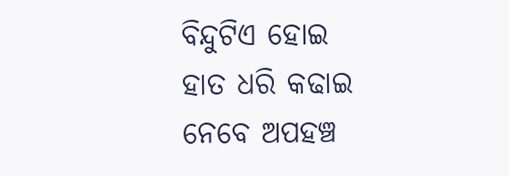ବିନ୍ଦୁଟିଏ ହୋଇ
ହାତ ଧରି କଢାଇ ନେବେ ଅପହଞ୍ଚ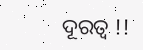ଦୂରତ୍ୱ !!